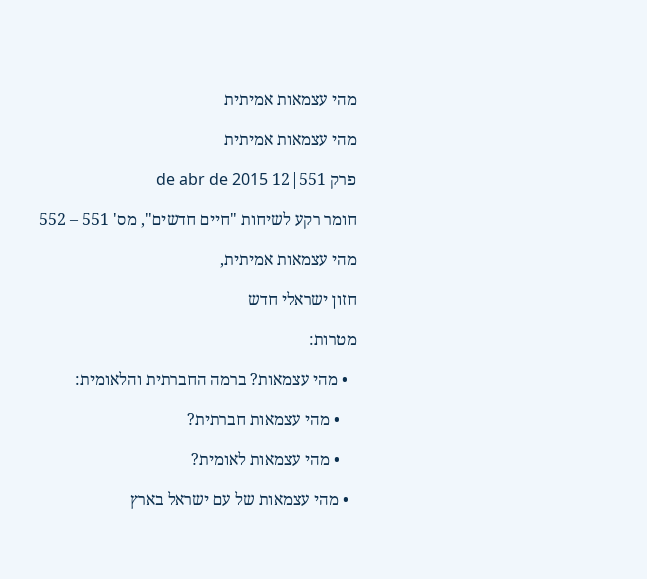מהי עצמאות אמיתית

מהי עצמאות אמיתית

פרק 551|12 de abr de 2015

חומר רקע לשיחות "חיים חדשים", מס' 551 – 552

מהי עצמאות אמיתית,

חזון ישראלי חדש

מטרות:

  • מהי עצמאות? ברמה החברתית והלאומית:

    • מהי עצמאות חברתית?

    • מהי עצמאות לאומית?

  • מהי עצמאות של עם ישראל בארץ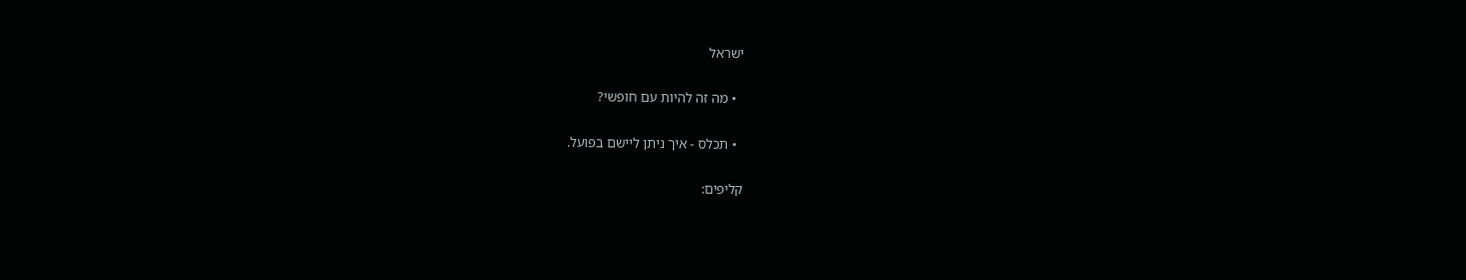ישראל

  • מה זה להיות עם חופשי?

  • תכלס - איך ניתן ליישם בפועל.

קליפים: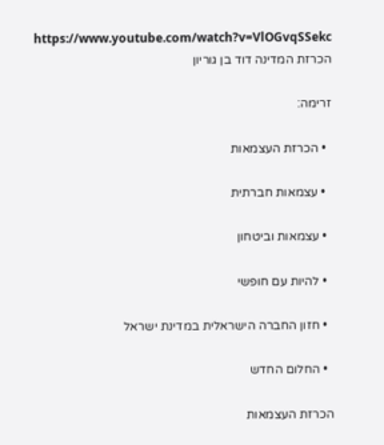https://www.youtube.com/watch?v=VlOGvqSSekc     הכרזת המדינה דוד בן גוריון

זרימה:

  • הכרזת העצמאות

  • עצמאות חברתית

  • עצמאות וביטחון

  • להיות עם חופשי

  • חזון החברה הישראלית במדינת ישראל

  • החלום החדש

הכרזת העצמאות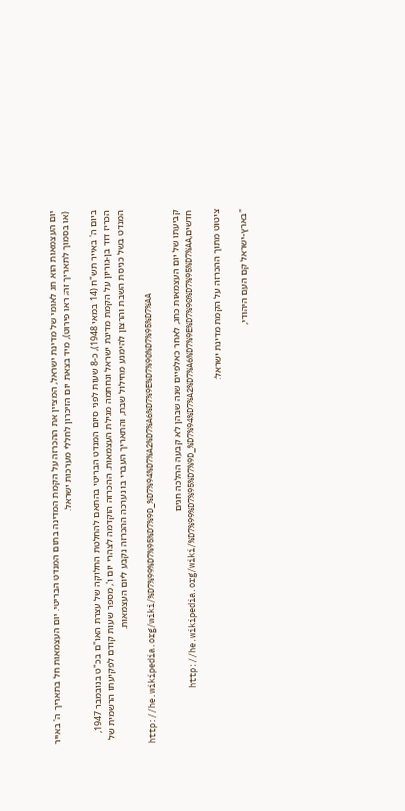יום העצמאות הוא חג לאומי של מדינת ישראל, המציין את ההכרזה על הקמת המדינה בתום המנדט הבריטי. יום העצמאות חל בתאריך ה' באייר (או בסמוך לתאריך זה; ראו פירוט), מיד בצאת יום הזיכרון לחללי מערכות ישראל.

ביום ה' באייר תש"ח (14 במאי 1948), כ-8 שעות לפני סיום המנדט הבריטי בהתאם להחלטת החלוקה של עצרת האו"ם בכ"ט בנובמבר 1947, הכריז דוד בן-גוריון על הקמת מדינת ישראל ונחתמה מגילת העצמאות. ההכרזה הוקדמה לצהרי יום ו', מספר שעות קודם לפקיעתו הרשמית של המנדט בשל כניסת השבת והרצון להימנע מחילול שבת, והתאריך העברי בו נערכה ההכרזה נקבע ליום העצמאות.

http://he.wikipedia.org/wiki/%D7%99%D7%95%D7%9D_%D7%94%D7%A2%D7%A6%D7%9E%D7%90%D7%95%D7%AA

קביעתו של יום העצמאות כחג, לאחר כאלפיים שנה שבהן לא קבעה ההלכה חגים חדשים,http://he.wikipedia.org/wiki/%D7%99%D7%95%D7%9D_%D7%94%D7%A2%D7%A6%D7%9E%D7%90%D7%95%D7%AA

ציטוט מתוך ההכרזה על הקמת מדינת ישראל:

"בארץ-ישראל קם העם היהודי,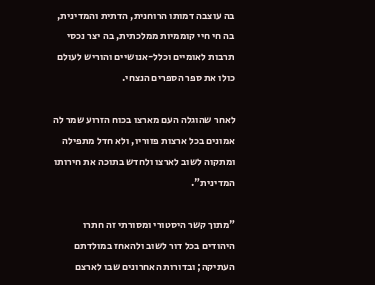בה עוצבה דמותו הרוחנית, הדתית והמדינית, בה חי חיי קוממיות ממלכתית, בה יצר נכסי תרבות לאומיים וכלל-אנושיים והוריש לעולם כולו את ספר הספרים הנצחי.

לאחר שהוגלה העם מארצו בכוח הזרוע שמר לה אמונים בכל ארצות פזוריו, ולא חדל מתפילה ומתקוה לשוב לארצו ולחדש בתוכה את חירותו המדינית".

"מתוך קשר היסטורי ומסורתי זה חתרו היהודים בכל דור לשוב ולהאחז במולדתם העתיקה; ובדורות האחרונים שבו לארצם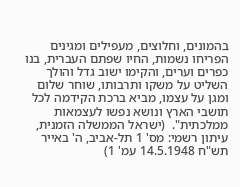בהמונים, וחלוצים, מעפילים ומגינים הפריחו נשמות, החיו שפתם העברית, בנו כפרים וערים, והקימו ישוב גדל והולך השליט על משקו ותרבותו, שוחר שלום ומגן על עצמו, מביא ברכת הקידמה לכל תושבי הארץ ונושא נפשו לעצמאות ממלכתית".  (ישראל הממשלה הזמנית, עיתון רשמי: מס' 1 תל-אביב, ה' באייר תש"ח 14.5.1948 עמ' 1)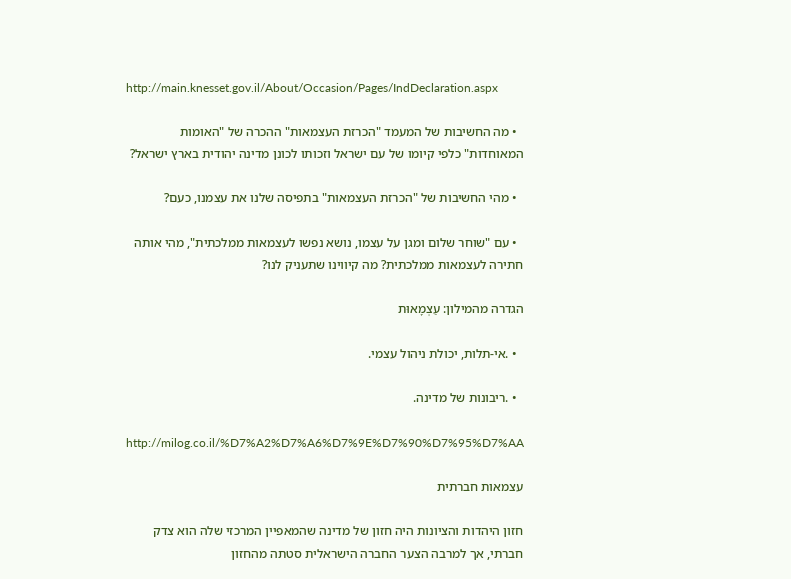http://main.knesset.gov.il/About/Occasion/Pages/IndDeclaration.aspx

  • מה החשיבות של המעמד "הכרזת העצמאות" ההכרה של "האומות המאוחדות" כלפי קיומו של עם ישראל וזכותו לכונן מדינה יהודית בארץ ישראל?

  • מהי החשיבות של "הכרזת העצמאות" בתפיסה שלנו את עצמנו, כעם?

  • עם "שוחר שלום ומגן על עצמו, נושא נפשו לעצמאות ממלכתית", מהי אותה חתירה לעצמאות ממלכתית? מה קיווינו שתעניק לנו?

הגדרה מהמילון: עַצְמָאוּת

  • .אי-תלות, יכולת ניהול עצמי.

  • .ריבונות של מדינה.

http://milog.co.il/%D7%A2%D7%A6%D7%9E%D7%90%D7%95%D7%AA

עצמאות חברתית

חזון היהדות והציונות היה חזון של מדינה שהמאפיין המרכזי שלה הוא צדק חברתי, אך למרבה הצער החברה הישראלית סטתה מהחזון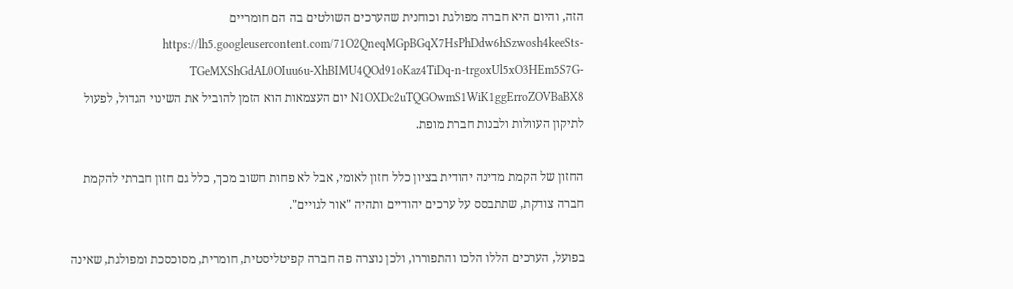הזה, והיום היא חברה מפולגת וכוחנית שהערכים השולטים בה הם חומריים https://lh5.googleusercontent.com/71O2QneqMGpBGqX7HsPhDdw6hSzwosh4keeSts-TGeMXShGdAL0OIuu6u-XhBIMU4QOd91oKaz4TiDq-n-trgoxUl5xO3HEm5S7G-N1OXDc2uTQGOwmS1WiK1ggErroZOVBaBX8 יום העצמאות הוא הזמן להוביל את השינוי הגדול, לפעול לתיקון העוולות ולבנות חברת מופת.

החזון של הקמת מדינה יהודית בציון כלל חזון לאומי, אבל לא פחות חשוב מכך, כלל גם חזון חברתי להקמת חברה צודקת, שתתבסס על ערכים יהודיים ותהיה "אור לגויים".

בפועל, הערכים הללו הלכו והתפוררו, ולכן נוצרה פה חברה קפיטליסטית, חומרית, מסוכסכת ומפולגת, שאינה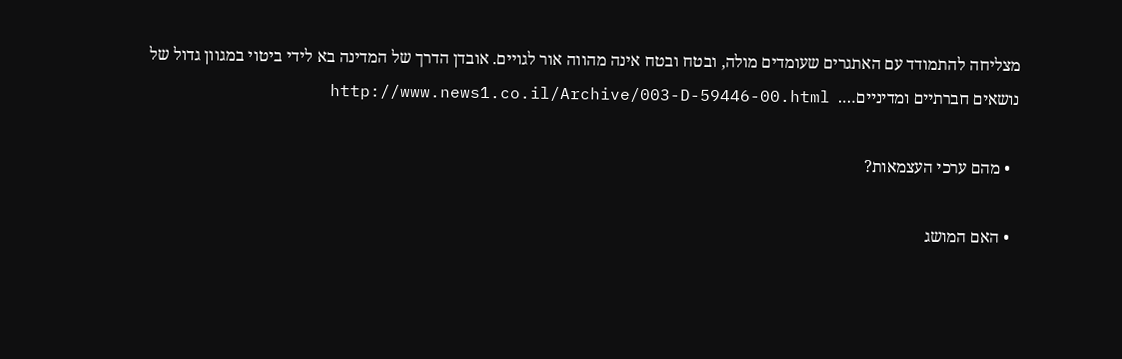מצליחה להתמודד עם האתגרים שעומדים מולה, ובטח ובטח אינה מהווה אור לגויים. אובדן הדרך של המדינה בא לידי ביטוי במגוון גדול של נושאים חברתיים ומדיניים….  http://www.news1.co.il/Archive/003-D-59446-00.html

  • מהם ערכי העצמאות?

  • האם המושג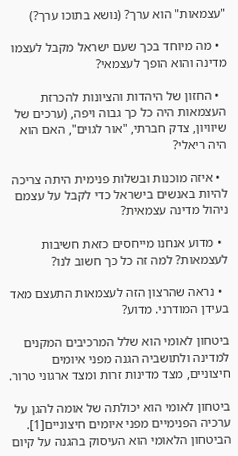"עצמאות" הוא ערך? (נושא בתוכו ערך?)

  • מה מיוחד בכך שעם ישראל מקבל לעצמו מדינה והוא הופך לעצמאי?

  • החזון של היהדות והציונות להכרזת העצמאות היה כל כך גבוה ויפה, (ערכים של שיוויון, צדק חברתי, "אור לגוים", האם הוא היה ריאלי?

  • איזה מוכנות ובשלות פנימית היתה צריכה להיות באנשים בישראל כדי לקבל על עצמם ניהול מדינה עצמאית?

  • מדוע אנחנו מייחסים כזאת חשיבות לעצמאות? למה זה כל כך חשוב לנו?

  • נראה שהרצון הזה לעצמאות התעצם מאד בעידן המודרני. מדוע?

ביטחון לאומי הוא שלל המרכיבים המקנים למדינה ולתושביה הגנה מפני איומים חיצוניים, מצד מדינות זרות ומצד ארגוני טרור.

ביטחון לאומי הוא יכולתה של אומה להגן על ערכיה הפנימיים מפני איומים חיצוניים[1]. הביטחון הלאומי הוא העיסוק בהגנה על קיום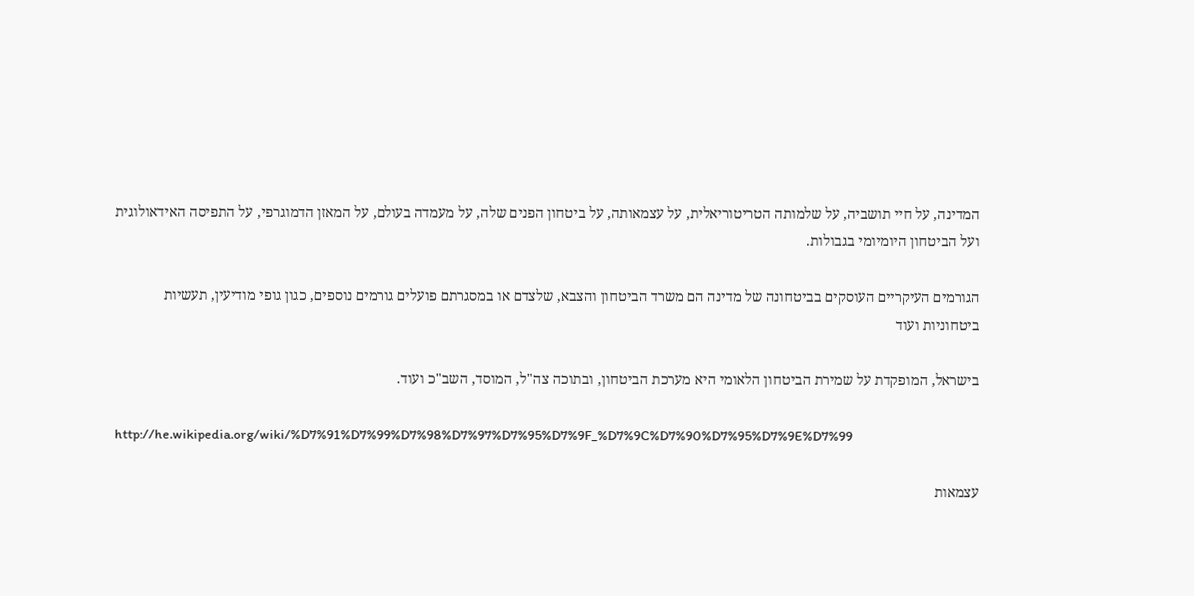המדינה, על חיי תושביה, על שלמותה הטריטוריאלית, על עצמאותה, על ביטחון הפנים שלה, על מעמדה בעולם, על המאזן הדמוגרפי, על התפיסה האידאולוגית ועל הביטחון היומיומי בגבולות.

הגורמים העיקריים העוסקים בביטחונה של מדינה הם משרד הביטחון והצבא, שלצדם או במסגרתם פועלים גורמים נוספים, כגון גופי מודיעין, תעשיות ביטחוניות ועוד

בישראל, המופקדת על שמירת הביטחון הלאומי היא מערכת הביטחון, ובתוכה צה"ל, המוסד, השב"כ ועוד.

http://he.wikipedia.org/wiki/%D7%91%D7%99%D7%98%D7%97%D7%95%D7%9F_%D7%9C%D7%90%D7%95%D7%9E%D7%99

עצמאות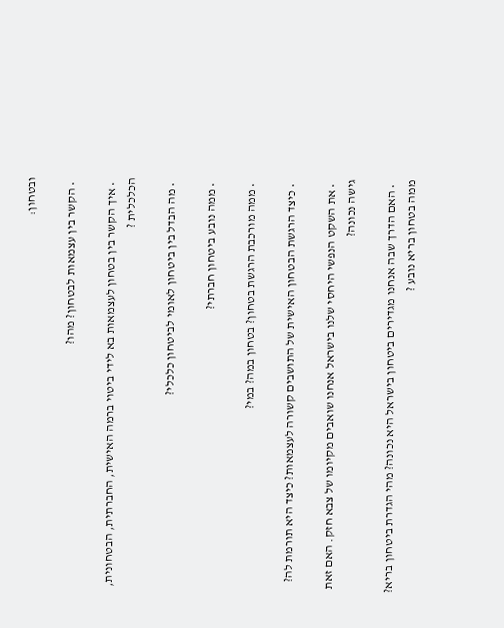ובטחון:

  • הקשר בין עצמאות לבטחון? מהו?

  • איך הקשר בין בטחון לעצמאות בא לידי ביטוי ברמה האישית, החברתית, הבטחונית, הכלכלית ?

  • מה הבדל בין ביטחון לאומי לביטחון כלכלי?

  • ממה נובע ביטחון חברתי?

  • ממה מורכבת הרגשת בטחון? בטחון במה? במי?

  • כיצד הרגשת הבטחון האישית של התושבים קשורה לעצמאות? כיצד היא תורמת לה?

  • את השקט הנפשי היחסי שלנו בישראל אנחנו שואבים מקיומו של צבא חזק. האם זאת גישה נכונה?

  • האם הדרך שבה אנחנו מגדירים ביטחון בישראל היא נכונה? מהי הגדרת ביטחון בריא? ממה בטחון בריא נובע ?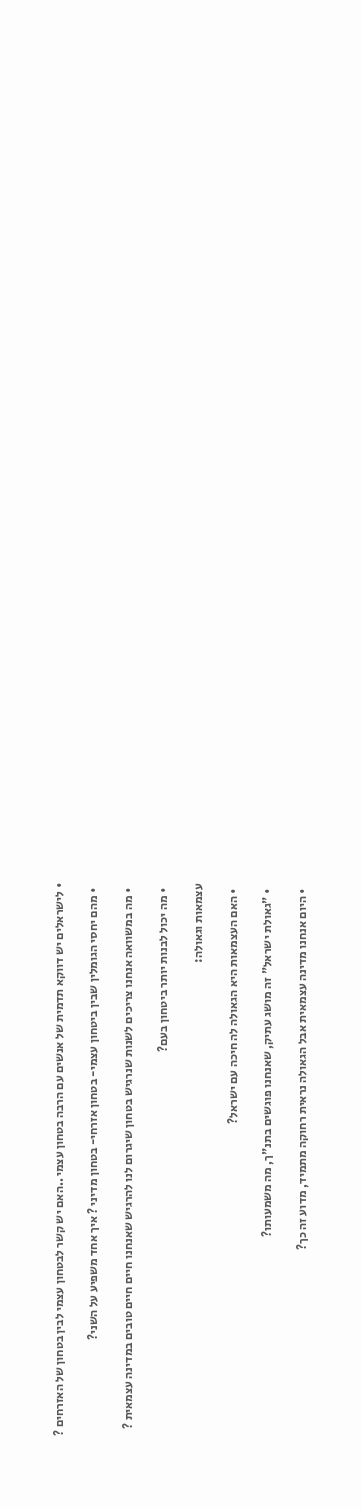• לישראלים יש דווקא תדמית של אנשים עם הרבה בטחון עצמי ..האם יש קשר לבטחון עצמי לבין בטחון של האזרחים ?

  • מהם יחסי הגומלין שבין ביטחון עצמי- בטחון אזרחי- בטחון מדיני ? איך אחד משפיע על השני?

  • מה במשוואה אנחנו צריכים לשנות שנרגיש בטחון שיגרום לנו להרגיש שאנחנו חיים חיים טובים במדינה עצמאית ?

  • מה יכול לבנות יותר ביטחון בעם?

עצמאות וגאולה:

  • האם העצמאות היא הגאולה לה חיכה עם ישראל?

  • "גאולת ישראל" זה מושג עתיק, שאנחנו פוגשים בתנ"ך, מה משמעותו?

  • היום אנחנו מדינה עצמאית אבל הגאולה נראית רחוקה מתמיד, מדוע זה כך?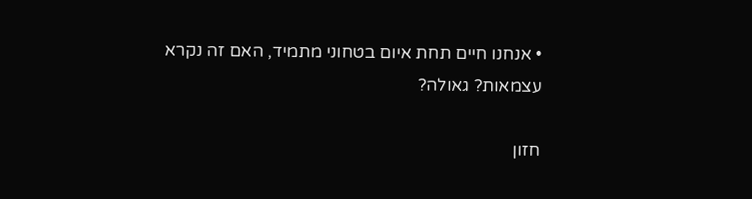• אנחנו חיים תחת איום בטחוני מתמיד, האם זה נקרא עצמאות? גאולה?

חזון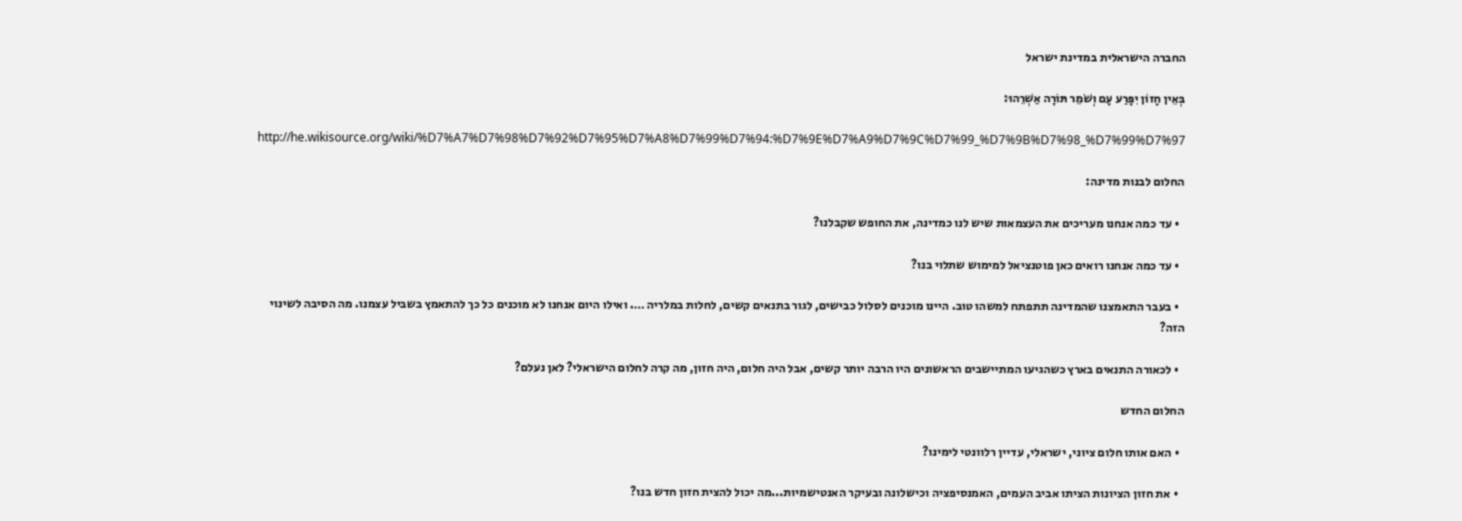החברה הישראלית במדינת ישראל

בְּאֵין חָזוֹן יִפָּרַע עָם וְשֹׁמֵר תּוֹרָה אַשְׁרֵהוּ:

http://he.wikisource.org/wiki/%D7%A7%D7%98%D7%92%D7%95%D7%A8%D7%99%D7%94:%D7%9E%D7%A9%D7%9C%D7%99_%D7%9B%D7%98_%D7%99%D7%97

החלום לבנות מדינה:

  • עד כמה אנחנו מעריכים את העצמאות שיש לנו כמדינה, את החופש שקבלנו?

  • עד כמה אנחנו רואים כאן פוטנציאל למימוש שתלוי בנו?

  • בעבר התאמצנו שהמדינה תתפתח למשהו טוב. היינו מוכנים לסלול כבישים, לגור בתנאים קשים, לחלות במלריה …. ואילו היום אנחנו לא מוכנים כל כך להתאמץ בשביל עצמנו. מה הסיבה לשינוי הזה?

  • לכאורה התנאים בארץ כשהגיעו המתיישבים הראשונים היו הרבה יותר קשים, אבל היה חלום, היה חזון, מה קרה לחלום הישראלי? לאן נעלם?

החלום החדש

  • האם אותו חלום ציוני, ישראלי, עדיין רלוונטי לימינו?

  • את חזון הציונות הציתו אביב העמים, האמנסיפציה וכישלונה ובעיקר האנטישמיות...מה יכול להצית חזון חדש בנו?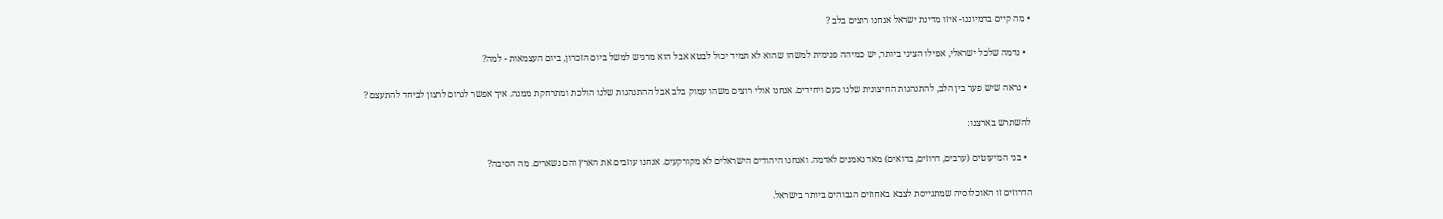• מה קיים בדמיוננו- איזו מדינת ישראל אנחנו רוצים בלב ?

  • נדמה שלכל ישראלי, אפילו הציני ביותר, יש כמיהה פנימית למשהו שהוא לא תמיד יכול לבטא אבל הוא מרגיש למשל ביום הזכרון, ביום העצמאות - למה?

  • נראה שיש פער בין הלב, להתנהגות החיצונית שלנו כעם ויחידים. אנחנו אולי רוצים משהו עמוק בלב אבל ההתנהגות שלנו הולכת ומתרחקת ממנה. איך אפשר לגרום לרצון לביחד להתעצם ?

להשתרש בארצנו:

  • בני המיעוטים (ערבים, דרוזים, בדואים) מאד נאמנים לאדמה. ואנחנו היהודים הישראלים לא מקורקעים. אנחנו עוזבים את הארץ והם נשארים. מה הסיבה?

הדרוזים זו האוכלוסיה שמתגייסת לצבא באחוזים הגבוהים ביותר בישראל.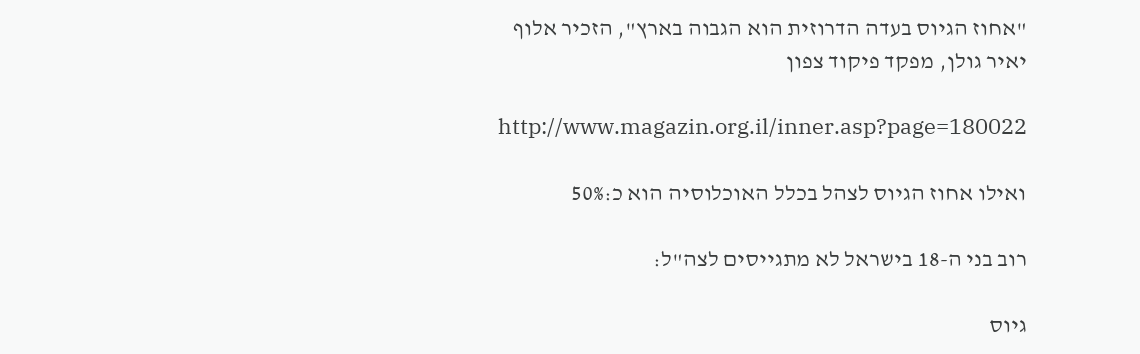"אחוז הגיוס בעדה הדרוזית הוא הגבוה בארץ", הזכיר אלוף יאיר גולן, מפקד פיקוד צפון

http://www.magazin.org.il/inner.asp?page=180022

ואילו אחוז הגיוס לצהל בכלל האוכלוסיה הוא כ:50%

רוב בני ה-18 בישראל לא מתגייסים לצה"ל:

גיוס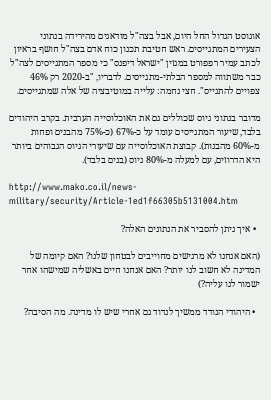אוגוסט הגדול החל היום, אבל בצה"ל מודאגים מהירידה בנתוני הצעירים המתגייסים. ראש חטיבת תכנון כוח אדם בצה"ל חושף בראיון לכתב עמיר רפפורט במגזין "ישראל דיפנס" כי מספר המתגייסים לצה"ל כבר משתווה למספר הבלתי-מתגייסים. לדבריו, "ב-2020 רק 46% צפויים להתגייס". חצי נחמה: עלייה במוטיבציה של אלה שמתגייסים.

מדובר בנתוני גיוס שכוללים גם את האוכלוסייה הערבית. בקרב היהודים בלבד, שיעור המתגייסים עומד על כ-67% (כ-75% מהבנים ופחות מ-60% מהבנות). קבוצת האוכלוסייה עם שיעורי הגיוס הגבוהים ביותר היא הדרוזים, עם למעלה מ-80% גיוס (בנים בלבד).

http://www.mako.co.il/news-military/security/Article-1ed1f66305b5131004.htm

  • איך ניתן להסביר את הנתונים האלה?

(האם אנחנו לא מרגישים מחוייבים לבטחון שלנו? האם קיומה של המדינה לא חשוב לנו יותר? האם אנחנו חיים באשליה שמישהו אחר ישמור לנו עליה?)

  • היהודי הנודד ממשיך לנדוד גם אחרי שיש לו מדינה. מה הסיבה?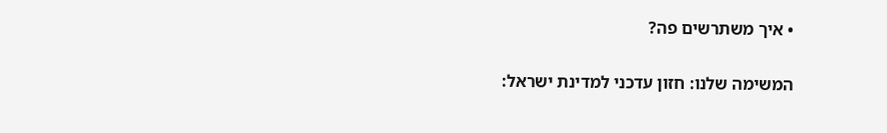• איך משתרשים פה?

המשימה שלנו: חזון עדכני למדינת ישראל: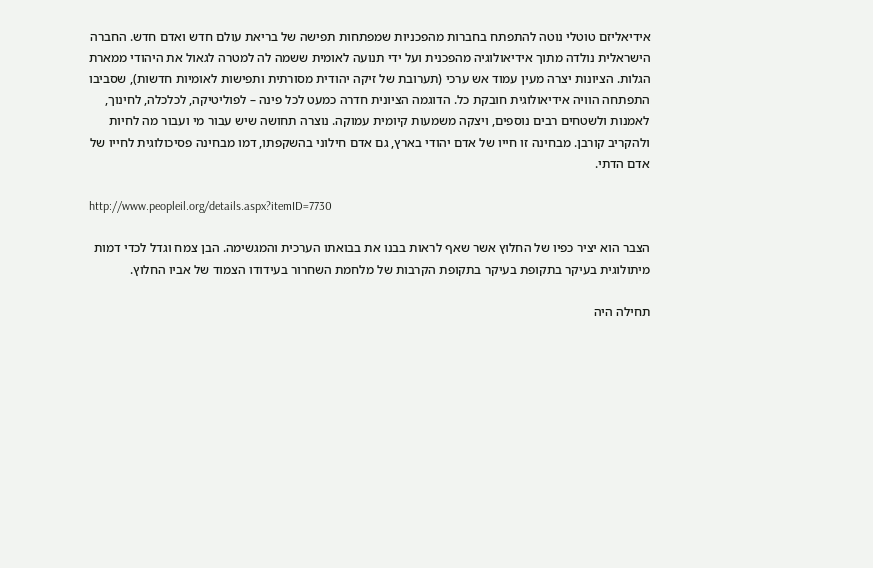אידיאליזם טוטלי נוטה להתפתח בחברות מהפכניות שמפתחות תפישה של בריאת עולם חדש ואדם חדש. החברה הישראלית נולדה מתוך אידיאולוגיה מהפכנית ועל ידי תנועה לאומית ששמה לה למטרה לגאול את היהודי ממארת הגלות. הציונות יצרה מעין עמוד אש ערכי (תערובת של זיקה יהודית מסורתית ותפישות לאומיות חדשות), שסביבו התפתחה הוויה אידיאולוגית חובקת כל. הדוגמה הציונית חדרה כמעט לכל פינה – לפוליטיקה, לכלכלה, לחינוך, לאמנות ולשטחים רבים נוספים, ויצקה משמעות קיומית עמוקה. נוצרה תחושה שיש עבור מי ועבור מה לחיות ולהקריב קורבן. מבחינה זו חייו של אדם יהודי בארץ, גם אדם חילוני בהשקפתו, דמו מבחינה פסיכולוגית לחייו של אדם הדתי.

http://www.peopleil.org/details.aspx?itemID=7730

הצבר הוא יציר כפיו של החלוץ אשר שאף לראות בבנו את בבואתו הערכית והמגשימה. הבן צמח וגדל לכדי דמות מיתולוגית בעיקר בתקופת בעיקר בתקופת הקרבות של מלחמת השחרור בעידודו הצמוד של אביו החלוץ.

תחילה היה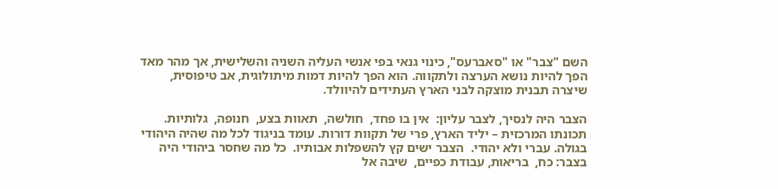השם "צבר" או "סאברעס", כינוי גנאי בפי אנשי העליה השניה והשלישית, אך מהר מאד הפך להיות נושא הערצה ולתקווה. הוא הפך להיות דמות מיתולוגית, אב טיפוסית, שיצרה תבנית מוצקה לבני הארץ העתידים להיוולד.

הצבר היה לנסיך, לצבר עליון:  אין בו פחד,  חולשה,  תאוות בצע,  חנופה,  גלותיות. תכונתו המרכזית – יליד הארץ, פרי של תקוות דורות. עומד בניגוד לכל מה שהיה היהודי בגולה. עברי ולא יהודי.  הצבר ישים קץ להשפלות אבותיו.  כל מה שחסר ביהודי היה בצבר: כח,  בריאות, עבודת כפיים,  שיבה אל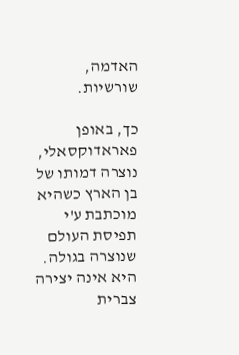האדמה,  שורשיות.

כך, באופן פאראדוקסאלי, נוצרה דמותו של בן הארץ כשהיא מוכתבת ע'י תפיסת העולם שנוצרה בגולה.  היא אינה יצירה צברית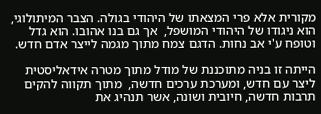מקורית אלא פרי המצאתו של היהודי בגולה. הצבר המיתולוגי,  הוא ניגודו של היהודי המושפל,  אך גם בנו אהובו. הוא גדל וטופח ע'י אב נחות. הדגם צמח מתוך מגמה לייצר אדם חדש.

הייתה זו בניה מתוכננת של מודל מתוך מטרה אידאליסטית ליצר עם חדש, ומערכת ערכים חדשה,  מתוך תקווה להקים תרבות חדשה, חיובית ושונה, אשר תנהיג את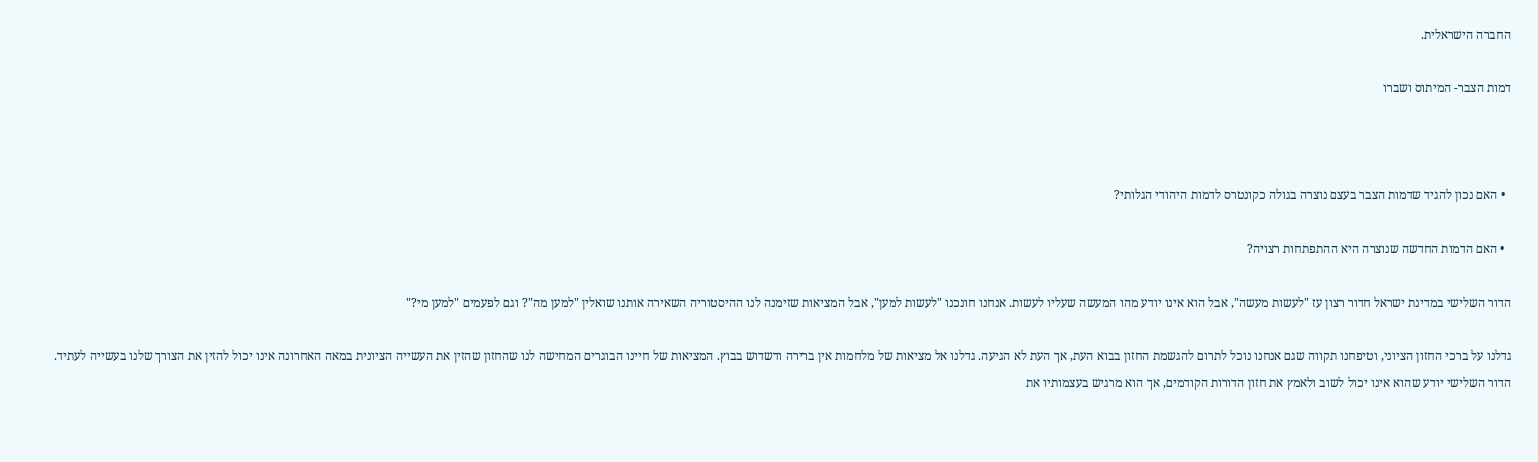החברה הישראלית.

דמות הצבר- המיתוס ושברו



  • האם נכון להגיד שדמות הצבר בעצם נוצרה בגולה כקונטרס לדמות היהודי הגלותי?

  • האם הדמות החדשה שנוצרה היא ההתפתחות רצויה?

הדור השלישי במדינת ישראל חדור רצון עז "לעשות מעשה", אבל הוא אינו יודע מהו המעשה שעליו לעשות. אנחנו חונכנו "לעשות למען", אבל המציאות שזימנה לנו ההיסטוריה השאירה אותנו שואלין "למען מה"? וגם לפעמים "למען מי?"

גדלנו על ברכי החזון הציוני, וטיפחנו תקווה שגם אנחנו נוכל לתרום להגשמת החזון בבוא העת, אך העת לא הגיעה. גדלנו אל מציאות של מלחמות אין ברירה ודשדוש בבוץ. המציאות של חיינו הבוגרים המחישה לנו שהחזון שהזין את העשייה הציונית במאה האחרונה אינו יכול להזין את הצורך שלנו בעשייה לעתיד. הדור השלישי יודע שהוא אינו יכול לשוב ולאמץ את חזון הדורות הקודמים, אך הוא מרגיש בעצמותיו את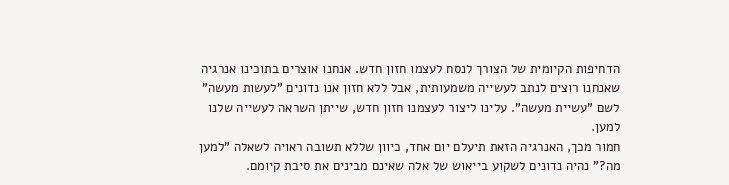הדחיפות הקיומית של הצורך לנסח לעצמו חזון חדש. אנחנו אוצרים בתוכינו אנרגיה שאנחנו רוצים לנתב לעשייה משמעותית, אבל ללא חזון אנו נדונים "לעשות מעשה" לשם "עשיית מעשה". עלינו ליצור לעצמנו חזון חדש, שייתן השראה לעשייה שלנו למען.
חמור מכך, האנרגיה הזאת תיעלם יום אחד, כיוון שללא תשובה ראויה לשאלה "למען מה?" נהיה נדונים לשקוע בייאוש של אלה שאינם מבינים את סיבת קיומם.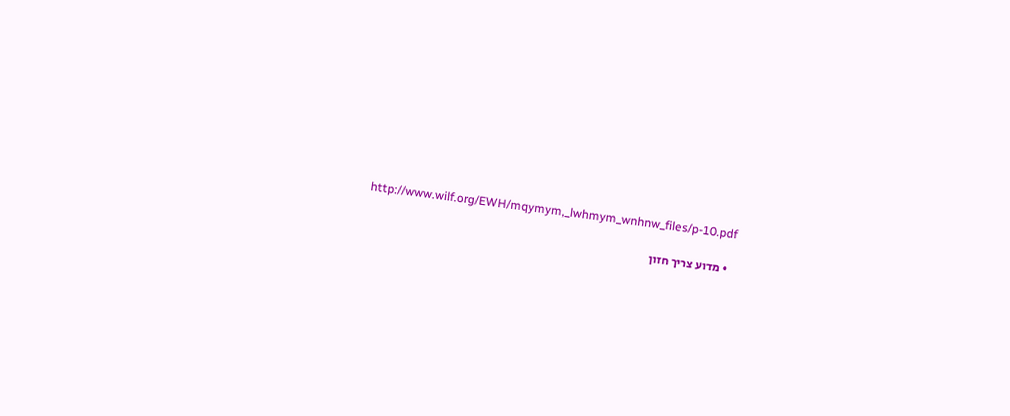http://www.wilf.org/EWH/mqymym,_lwhmym_wnhnw_files/p-10.pdf

  • מדוע צריך חזון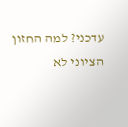עדכני? למה החזון הציוני לא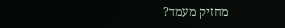מחזיק מעמד?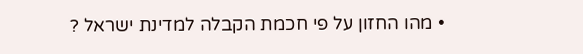• מהו החזון על פי חכמת הקבלה למדינת ישראל ?